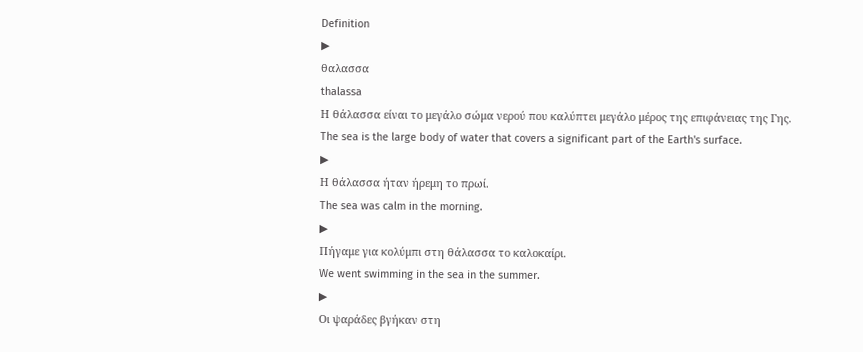Definition
▶
θαλασσα
thalassa
Η θάλασσα είναι το μεγάλο σώμα νερού που καλύπτει μεγάλο μέρος της επιφάνειας της Γης.
The sea is the large body of water that covers a significant part of the Earth's surface.
▶
Η θάλασσα ήταν ήρεμη το πρωί.
The sea was calm in the morning.
▶
Πήγαμε για κολύμπι στη θάλασσα το καλοκαίρι.
We went swimming in the sea in the summer.
▶
Οι ψαράδες βγήκαν στη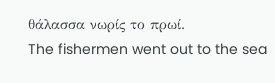θάλασσα νωρίς το πρωί.
The fishermen went out to the sea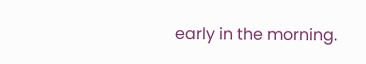early in the morning.